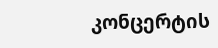კონცერტის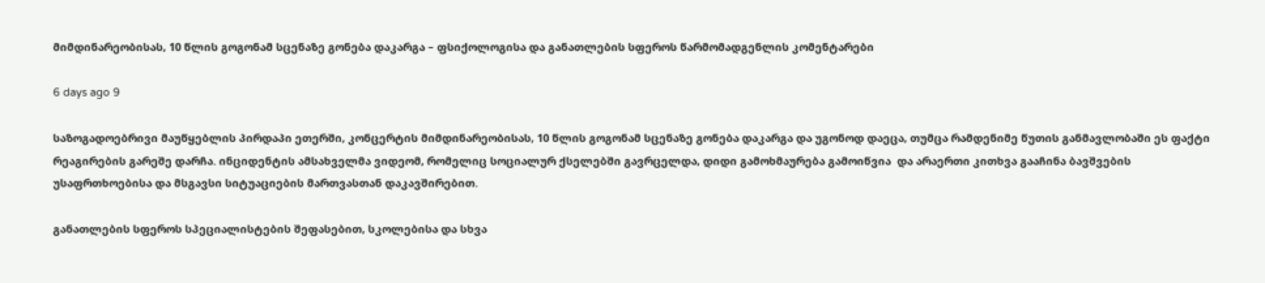მიმდინარეობისას, 10 წლის გოგონამ სცენაზე გონება დაკარგა – ფსიქოლოგისა და განათლების სფეროს წარმომადგენლის კომენტარები

6 days ago 9

საზოგადოებრივი მაუწყებლის პირდაპი ეთერში, კონცერტის მიმდინარეობისას, 10 წლის გოგონამ სცენაზე გონება დაკარგა და უგონოდ დაეცა, თუმცა რამდენიმე წუთის განმავლობაში ეს ფაქტი რეაგირების გარეშე დარჩა. ინციდენტის ამსახველმა ვიდეომ, რომელიც სოციალურ ქსელებში გავრცელდა, დიდი გამოხმაურება გამოიწვია  და არაერთი კითხვა გააჩინა ბავშვების უსაფრთხოებისა და მსგავსი სიტუაციების მართვასთან დაკავშირებით.

განათლების სფეროს სპეციალისტების შეფასებით, სკოლებისა და სხვა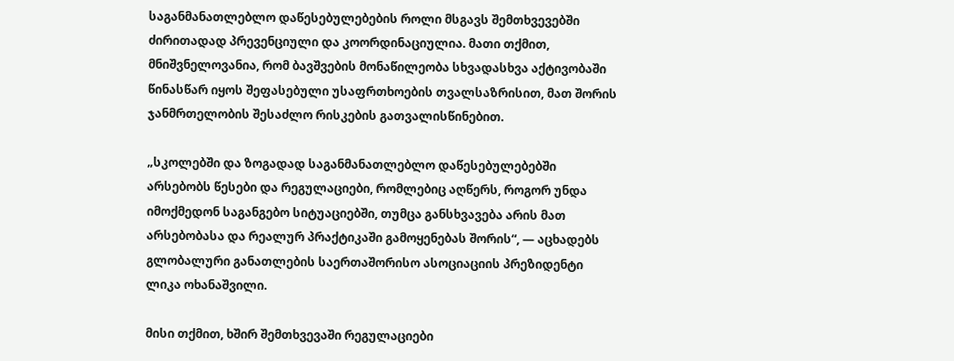საგანმანათლებლო დაწესებულებების როლი მსგავს შემთხვევებში ძირითადად პრევენციული და კოორდინაციულია. მათი თქმით, მნიშვნელოვანია, რომ ბავშვების მონაწილეობა სხვადასხვა აქტივობაში წინასწარ იყოს შეფასებული უსაფრთხოების თვალსაზრისით, მათ შორის ჯანმრთელობის შესაძლო რისკების გათვალისწინებით.

„სკოლებში და ზოგადად საგანმანათლებლო დაწესებულებებში არსებობს წესები და რეგულაციები, რომლებიც აღწერს, როგორ უნდა იმოქმედონ საგანგებო სიტუაციებში, თუმცა განსხვავება არის მათ არსებობასა და რეალურ პრაქტიკაში გამოყენებას შორის“, — აცხადებს გლობალური განათლების საერთაშორისო ასოციაციის პრეზიდენტი ლიკა ოხანაშვილი.

მისი თქმით, ხშირ შემთხვევაში რეგულაციები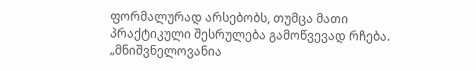ფორმალურად არსებობს, თუმცა მათი პრაქტიკული შესრულება გამოწვევად რჩება. „მნიშვნელოვანია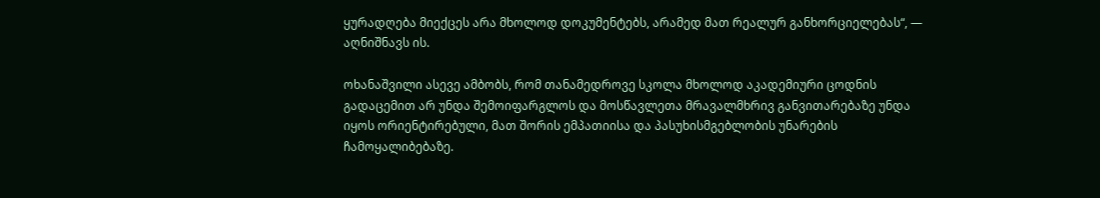ყურადღება მიექცეს არა მხოლოდ დოკუმენტებს, არამედ მათ რეალურ განხორციელებას“, — აღნიშნავს ის.

ოხანაშვილი ასევე ამბობს, რომ თანამედროვე სკოლა მხოლოდ აკადემიური ცოდნის გადაცემით არ უნდა შემოიფარგლოს და მოსწავლეთა მრავალმხრივ განვითარებაზე უნდა იყოს ორიენტირებული, მათ შორის ემპათიისა და პასუხისმგებლობის უნარების ჩამოყალიბებაზე.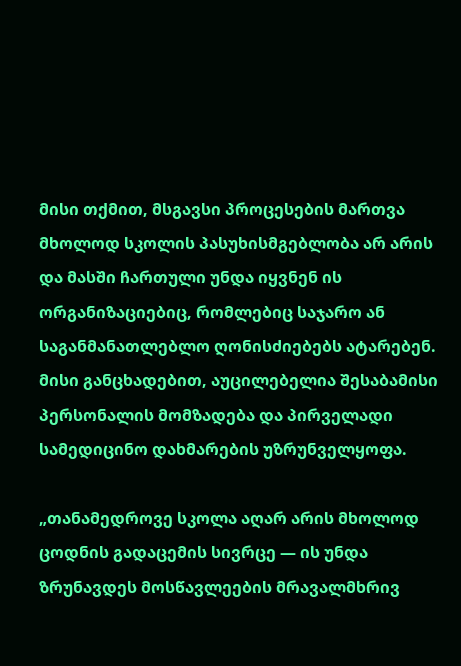მისი თქმით, მსგავსი პროცესების მართვა მხოლოდ სკოლის პასუხისმგებლობა არ არის და მასში ჩართული უნდა იყვნენ ის ორგანიზაციებიც, რომლებიც საჯარო ან საგანმანათლებლო ღონისძიებებს ატარებენ. მისი განცხადებით, აუცილებელია შესაბამისი პერსონალის მომზადება და პირველადი სამედიცინო დახმარების უზრუნველყოფა.

„თანამედროვე სკოლა აღარ არის მხოლოდ ცოდნის გადაცემის სივრცე — ის უნდა ზრუნავდეს მოსწავლეების მრავალმხრივ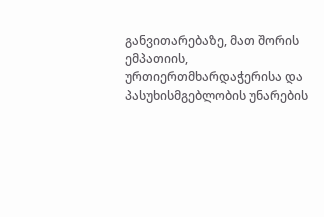განვითარებაზე, მათ შორის ემპათიის, ურთიერთმხარდაჭერისა და პასუხისმგებლობის უნარების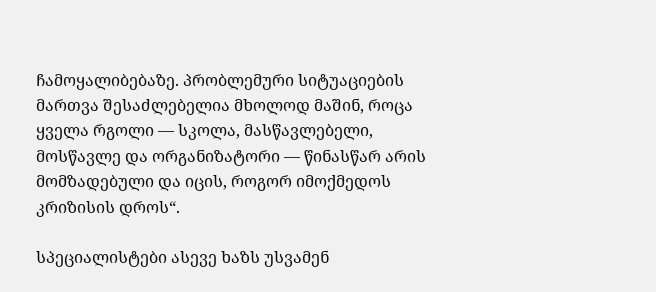ჩამოყალიბებაზე. პრობლემური სიტუაციების მართვა შესაძლებელია მხოლოდ მაშინ, როცა ყველა რგოლი — სკოლა, მასწავლებელი, მოსწავლე და ორგანიზატორი — წინასწარ არის მომზადებული და იცის, როგორ იმოქმედოს კრიზისის დროს“.

სპეციალისტები ასევე ხაზს უსვამენ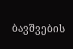ბავშვების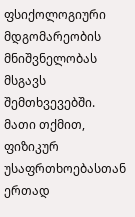ფსიქოლოგიური მდგომარეობის მნიშვნელობას მსგავს შემთხვევებში. მათი თქმით, ფიზიკურ უსაფრთხოებასთან ერთად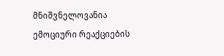მნიშვნელოვანია ემოციური რეაქციების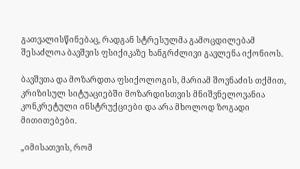გათვალისწინებაც, რადგან სტრესულმა გამოცდილებამ შესაძლოა ბავშვის ფსიქიკაზე ხანგრძლივი გავლენა იქონიოს.

ბავშვთა და მოზარდთა ფსიქოლოგის, მარიამ შოვნაძის თქმით, კრიზისულ სიტუაციებში მოზარდისთვის მნიშვნელოვანია კონკრეტული ინსტრუქციები და არა მხოლოდ ზოგადი მითითებები.

„იმისათვის, რომ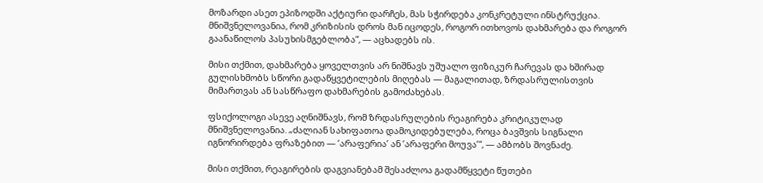მოზარდი ასეთ ეპიზოდში აქტიური დარჩეს, მას სჭირდება კონკრეტული ინსტრუქცია. მნიშვნელოვანია, რომ კრიზისის დროს მან იცოდეს, როგორ ითხოვოს დახმარება და როგორ გაანაწილოს პასუხისმგებლობა“, — აცხადებს ის.

მისი თქმით, დახმარება ყოველთვის არ ნიშნავს უშუალო ფიზიკურ ჩარევას და ხშირად გულისხმობს სწორი გადაწყვეტილების მიღებას — მაგალითად, ზრდასრულისთვის მიმართვას ან სასწრაფო დახმარების გამოძახებას.

ფსიქოლოგი ასევე აღნიშნავს, რომ ზრდასრულების რეაგირება კრიტიკულად მნიშვნელოვანია. „ძალიან სახიფათოა დამოკიდებულება, როცა ბავშვის სიგნალი იგნორირდება ფრაზებით — ‘არაფერია’ ან ‘არაფერი მოუვა’“, — ამბობს შოვნაძე.

მისი თქმით, რეაგირების დაგვიანებამ შესაძლოა გადამწყვეტი წუთები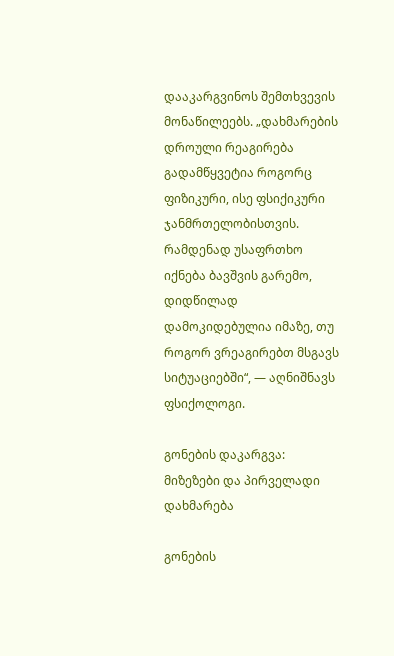დააკარგვინოს შემთხვევის მონაწილეებს. „დახმარების დროული რეაგირება გადამწყვეტია როგორც ფიზიკური, ისე ფსიქიკური ჯანმრთელობისთვის. რამდენად უსაფრთხო იქნება ბავშვის გარემო, დიდწილად დამოკიდებულია იმაზე, თუ როგორ ვრეაგირებთ მსგავს სიტუაციებში“, — აღნიშნავს ფსიქოლოგი.

გონების დაკარგვა: მიზეზები და პირველადი დახმარება

გონების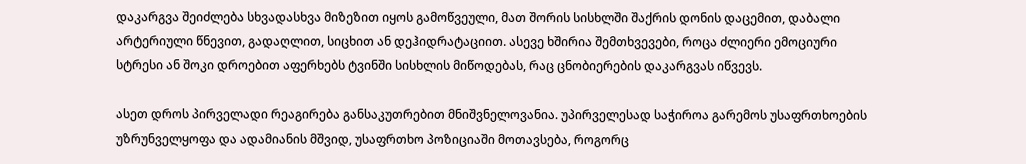დაკარგვა შეიძლება სხვადასხვა მიზეზით იყოს გამოწვეული, მათ შორის სისხლში შაქრის დონის დაცემით, დაბალი არტერიული წნევით, გადაღლით, სიცხით ან დეჰიდრატაციით. ასევე ხშირია შემთხვევები, როცა ძლიერი ემოციური სტრესი ან შოკი დროებით აფერხებს ტვინში სისხლის მიწოდებას, რაც ცნობიერების დაკარგვას იწვევს.

ასეთ დროს პირველადი რეაგირება განსაკუთრებით მნიშვნელოვანია. უპირველესად საჭიროა გარემოს უსაფრთხოების უზრუნველყოფა და ადამიანის მშვიდ, უსაფრთხო პოზიციაში მოთავსება, როგორც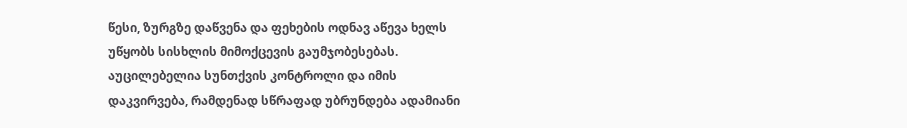წესი, ზურგზე დაწვენა და ფეხების ოდნავ აწევა ხელს უწყობს სისხლის მიმოქცევის გაუმჯობესებას. აუცილებელია სუნთქვის კონტროლი და იმის დაკვირვება, რამდენად სწრაფად უბრუნდება ადამიანი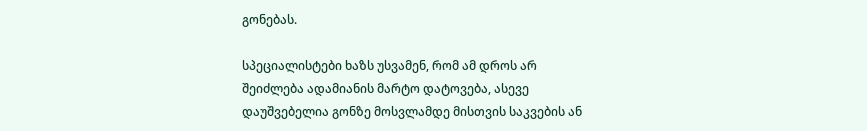გონებას.

სპეციალისტები ხაზს უსვამენ, რომ ამ დროს არ შეიძლება ადამიანის მარტო დატოვება, ასევე დაუშვებელია გონზე მოსვლამდე მისთვის საკვების ან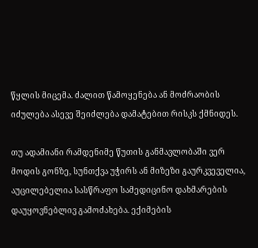წყლის მიცემა. ძალით წამოყენება ან მოძრაობის იძულება ასევე შეიძლება დამატებით რისკს ქმნიდეს.

თუ ადამიანი რამდენიმე წუთის განმავლობაში ვერ მოდის გონზე, სუნთქვა უჭირს ან მიზეზი გაურკვეველია, აუცილებელია სასწრაფო სამედიცინო დახმარების დაუყოვნებლივ გამოძახება. ექიმების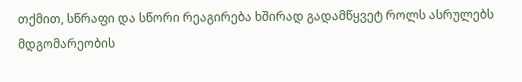თქმით, სწრაფი და სწორი რეაგირება ხშირად გადამწყვეტ როლს ასრულებს მდგომარეობის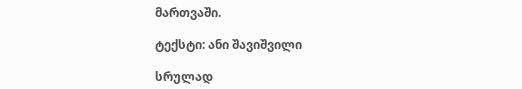მართვაში.

ტექსტი: ანი შავიშვილი

სრულად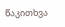წაკითხვა